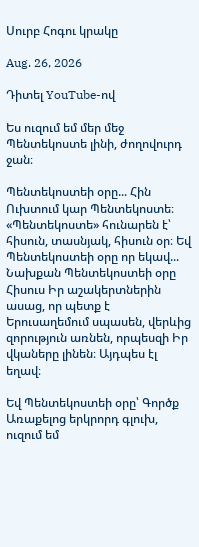Սուրբ Հոգու կրակը

Aug. 26, 2026

Դիտել YouTube-ով

Ես ուզում եմ մեր մեջ Պենտեկոստե լինի, ժողովուրդ ջան։

Պենտեկոստեի օրը... Հին Ուխտում կար Պենտեկոստե։ «Պենտեկոստե» հունարեն է՝ հիսուն, տասնյակ, հիսուն օր։ Եվ Պենտեկոստեի օրը որ եկավ... Նախքան Պենտեկոստեի օրը Հիսուս Իր աշակերտներին ասաց, որ պետք է Երուսաղեմում սպասեն, վերևից զորություն առնեն, որպեսզի Իր վկաները լինեն։ Այդպես էլ եղավ։

Եվ Պենտեկոստեի օրը՝ Գործք Առաքելոց երկրորդ գլուխ, ուզում եմ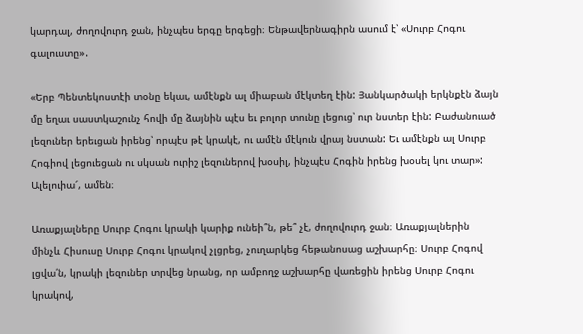կարդալ, ժողովուրդ ջան, ինչպես երգը երգեցի։ Ենթավերնագիրն ասում է՝ «Սուրբ Հոգու գալուստը»․

«Երբ Պենտեկոստէի տօնը եկաւ, ամէնքն ալ միաբան մէկտեղ էին: Յանկարծակի երկնքէն ձայն մը եղաւ սաստկաշունչ հովի մը ձայնին պէս եւ բոլոր տունը լեցուց՝ ուր նստեր էին: Բաժանուած լեզուներ երեւցան իրենց՝ որպէս թէ կրակէ, ու ամէն մէկուն վրայ նստան: Եւ ամէնքն ալ Սուրբ Հոգիով լեցուեցան ու սկսան ուրիշ լեզուներով խօսիլ, ինչպէս Հոգին իրենց խօսել կու տար»:
Ալելուիա՜, ամեն։

Առաքյալները Սուրբ Հոգու կրակի կարիք ունեի՞ն, թե՞ չէ, ժողովուրդ ջան։ Առաքյալներին մինչև Հիսուսը Սուրբ Հոգու կրակով չլցրեց, չուղարկեց հեթանոսաց աշխարհը։ Սուրբ Հոգով լցվա՛ն, կրակի լեզուներ տրվեց նրանց, որ ամբողջ աշխարհը վառեցին իրենց Սուրբ Հոգու կրակով,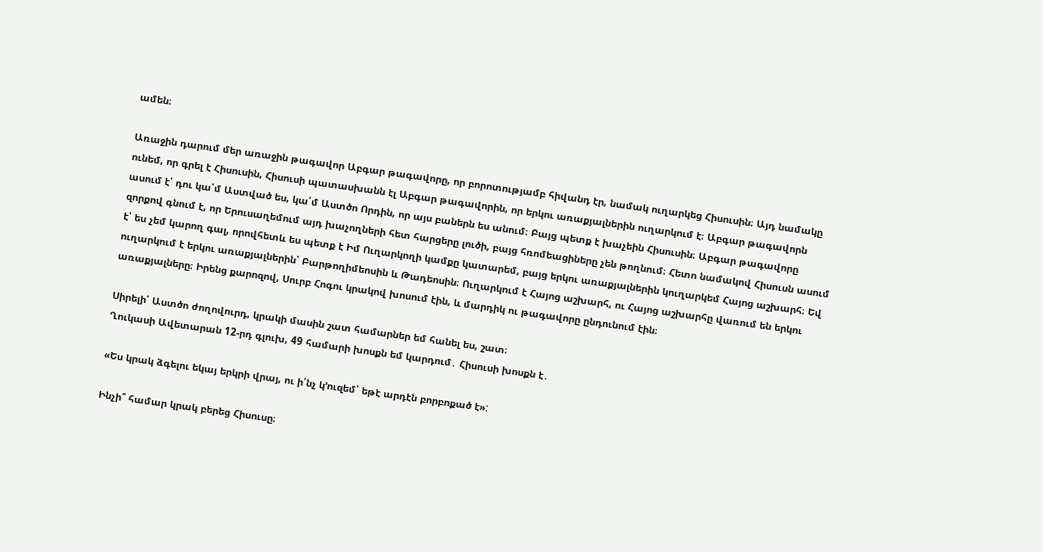ամեն։

Առաջին դարում մեր առաջին թագավոր Աբգար թագավորը, որ բորոտությամբ հիվանդ էր, նամակ ուղարկեց Հիսուսին։ Այդ նամակը ունեմ, որ գրել է Հիսուսին, Հիսուսի պատասխանն էլ Աբգար թագավորին, որ երկու առաքյալներին ուղարկում է։ Աբգար թագավորն ասում է՝ դու կա՛մ Աստված ես, կա՛մ Աստծո Որդին, որ այս բաներն ես անում։ Բայց պետք է խաչեին Հիսուսին։ Աբգար թագավորը զորքով գնում է, որ Երուսաղեմում այդ խաչողների հետ հարցերը լուծի, բայց հռոմեացիները չեն թողնում։ Հետո նամակով Հիսուսն ասում է՝ ես չեմ կարող գալ, որովհետև ես պետք է Իմ Ուղարկողի կամքը կատարեմ, բայց երկու առաքյալներին կուղարկեմ Հայոց աշխարհ։ Եվ ուղարկում է երկու առաքյալներին՝ Բարթողիմեոսին և Թադեոսին։ Ուղարկում է Հայոց աշխարհ, ու Հայոց աշխարհը վառում են երկու առաքյալները։ Իրենց քարոզով, Սուրբ Հոգու կրակով խոսում էին, և մարդիկ ու թագավորը ընդունում էին։

Սիրելի՛ Աստծո ժողովուրդ, կրակի մասին շատ համարներ եմ հանել ես, շատ։
Ղուկասի Ավետարան 12-րդ գլուխ, 49 համարի խոսքն եմ կարդում․ Հիսուսի խոսքն է․

«Ես կրակ ձգելու եկայ երկրի վրայ, ու ի՛նչ կ’ուզեմ՝ եթէ արդէն բորբոքած է»:

Ինչի՞ համար կրակ բերեց Հիսուսը։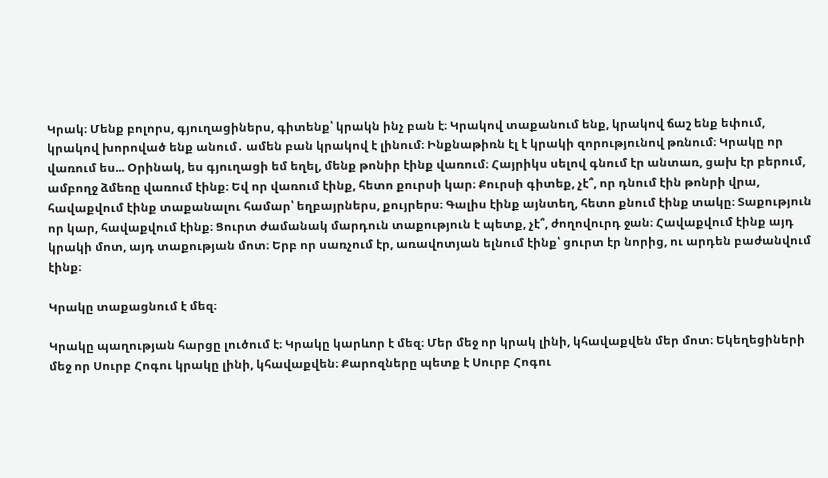Կրակ։ Մենք բոլորս, գյուղացիներս, գիտենք՝ կրակն ինչ բան է։ Կրակով տաքանում ենք, կրակով ճաշ ենք եփում, կրակով խորոված ենք անում․ ամեն բան կրակով է լինում։ Ինքնաթիռն էլ է կրակի զորությունով թռնում։ Կրակը որ վառում ես... Օրինակ, ես գյուղացի եմ եղել, մենք թոնիր էինք վառում։ Հայրիկս սելով գնում էր անտառ, ցախ էր բերում, ամբողջ ձմեռը վառում էինք։ Եվ որ վառում էինք, հետո քուրսի կար։ Քուրսի գիտեք, չէ՞, որ դնում էին թոնրի վրա, հավաքվում էինք տաքանալու համար՝ եղբայրներս, քույրերս։ Գալիս էինք այնտեղ, հետո քնում էինք տակը։ Տաքություն որ կար, հավաքվում էինք։ Ցուրտ ժամանակ մարդուն տաքություն է պետք, չէ՞, ժողովուրդ ջան։ Հավաքվում էինք այդ կրակի մոտ, այդ տաքության մոտ։ Երբ որ սառչում էր, առավոտյան ելնում էինք՝ ցուրտ էր նորից, ու արդեն բաժանվում էինք։

Կրակը տաքացնում է մեզ։

Կրակը պաղության հարցը լուծում է։ Կրակը կարևոր է մեզ։ Մեր մեջ որ կրակ լինի, կհավաքվեն մեր մոտ։ Եկեղեցիների մեջ որ Սուրբ Հոգու կրակը լինի, կհավաքվեն։ Քարոզները պետք է Սուրբ Հոգու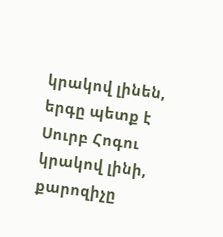կրակով լինեն, երգը պետք է Սուրբ Հոգու կրակով լինի, քարոզիչը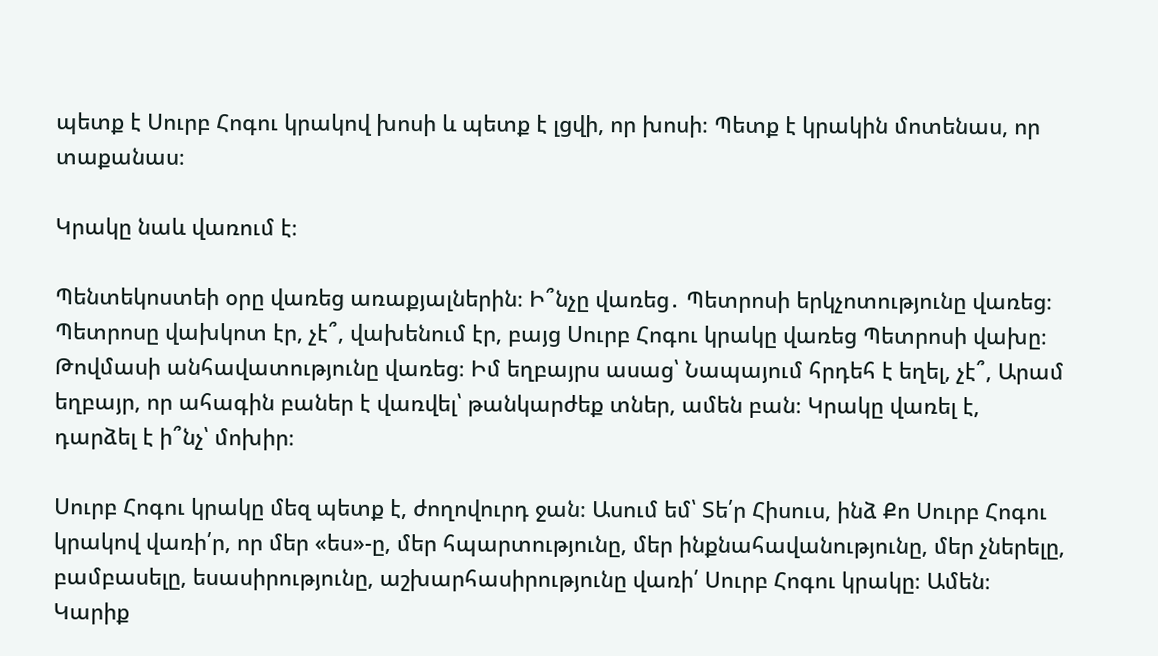պետք է Սուրբ Հոգու կրակով խոսի և պետք է լցվի, որ խոսի։ Պետք է կրակին մոտենաս, որ տաքանաս։

Կրակը նաև վառում է։

Պենտեկոստեի օրը վառեց առաքյալներին։ Ի՞նչը վառեց․ Պետրոսի երկչոտությունը վառեց։ Պետրոսը վախկոտ էր, չէ՞, վախենում էր, բայց Սուրբ Հոգու կրակը վառեց Պետրոսի վախը։ Թովմասի անհավատությունը վառեց։ Իմ եղբայրս ասաց՝ Նապայում հրդեհ է եղել, չէ՞, Արամ եղբայր, որ ահագին բաներ է վառվել՝ թանկարժեք տներ, ամեն բան։ Կրակը վառել է, դարձել է ի՞նչ՝ մոխիր։

Սուրբ Հոգու կրակը մեզ պետք է, ժողովուրդ ջան։ Ասում եմ՝ Տե՛ր Հիսուս, ինձ Քո Սուրբ Հոգու կրակով վառի՛ր, որ մեր «ես»-ը, մեր հպարտությունը, մեր ինքնահավանությունը, մեր չներելը, բամբասելը, եսասիրությունը, աշխարհասիրությունը վառի՛ Սուրբ Հոգու կրակը։ Ամեն։ Կարիք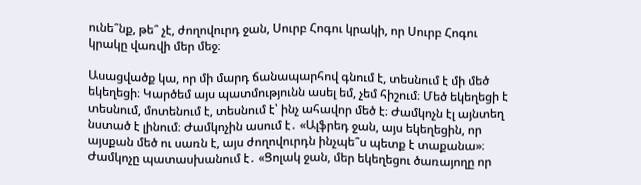ունե՞նք, թե՞ չէ, ժողովուրդ ջան, Սուրբ Հոգու կրակի, որ Սուրբ Հոգու կրակը վառվի մեր մեջ։

Ասացվածք կա, որ մի մարդ ճանապարհով գնում է, տեսնում է մի մեծ եկեղեցի։ Կարծեմ այս պատմությունն ասել եմ, չեմ հիշում։ Մեծ եկեղեցի է տեսնում, մոտենում է, տեսնում է՝ ինչ ահավոր մեծ է։ Ժամկոչն էլ այնտեղ նստած է լինում։ Ժամկոչին ասում է․ «Ալֆրեդ ջան, այս եկեղեցին, որ այսքան մեծ ու սառն է, այս ժողովուրդն ինչպե՞ս պետք է տաքանա»։ Ժամկոչը պատասխանում է․ «Ցոլակ ջան, մեր եկեղեցու ծառայողը որ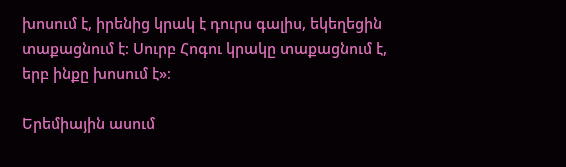խոսում է, իրենից կրակ է դուրս գալիս, եկեղեցին տաքացնում է։ Սուրբ Հոգու կրակը տաքացնում է, երբ ինքը խոսում է»։

Երեմիային ասում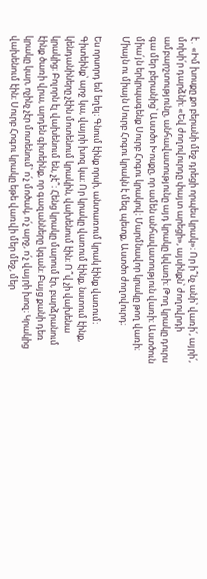է․ «Իմ խոսքը քո բերանի մեջ դրեցի որպես կրակ»։ Որ ի՞նչ անի՝ վառի՛, այրի՛, մոխի՛ր դարձնի։ «Եվ ժողովուրդը փայտ արեցի», այսինքն՝ ժողովրդի ամբարշտությունը, անհավատությունը այդ կրակը կվառի։ Թող կրակը դուրս գա մեր բերանից՝ Աստծո Խոսքը, որ ամեն անհավատություն վառի։ Աստծուն միա՛յն երկրպագենք Սուրբ Հոգու կրակով։ Մարմնավոր կրակը թող վառի։ Միայն ու միայն Սուրբ Հոգու կրակն է մեզ պետք, Աստծո ժողովուրդ։

Ես որսորդ եմ եղել։ Գնում էինք որսի, անտառում կրակ էինք վառում։ Գիտեինք՝ արջ կա, վայրի խոզ կա։ Որ կրակը վառում էինք, նստում էինք, կենդանիները չէին մոտենում կրակին, վախենում էին։ Ո՞վ չի վախենա կրակից։ Բոլորն էլ վախենում են, չէ՞։ Հենց կրակը մարում էր, բարձրանում էինք ծառի վրա, արդեն գիտեինք, որ գազանները կգան։ Բայց քանի դեռ կրակը կար, ոչինչ չէր մոտենում՝ ո՛չ մոծակ, ո՛չ արջ, ո՛չ վայրի խոզ։ Կրակից վախենում էին։ Սուրբ Հոգու կրակը եթե վառվի մեր մեջ, մեր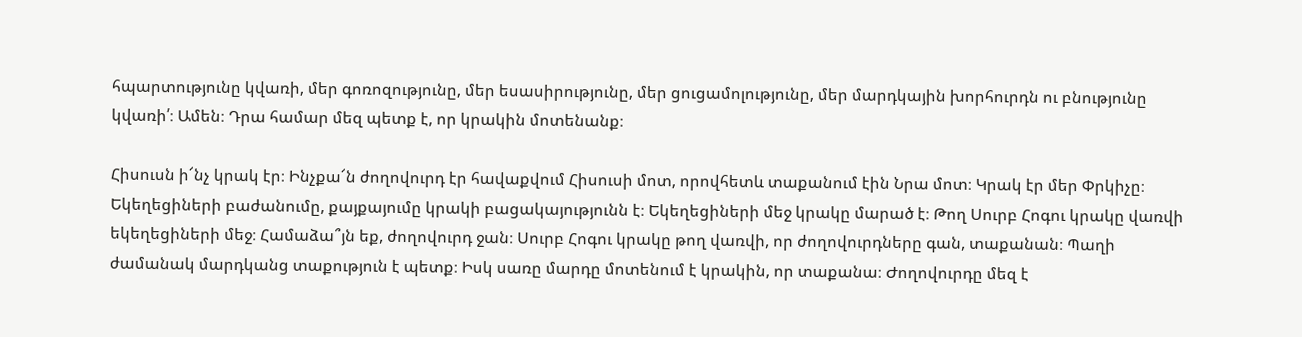հպարտությունը կվառի, մեր գոռոզությունը, մեր եսասիրությունը, մեր ցուցամոլությունը, մեր մարդկային խորհուրդն ու բնությունը կվառի՛։ Ամեն։ Դրա համար մեզ պետք է, որ կրակին մոտենանք։

Հիսուսն ի՜նչ կրակ էր։ Ինչքա՜ն ժողովուրդ էր հավաքվում Հիսուսի մոտ, որովհետև տաքանում էին Նրա մոտ։ Կրակ էր մեր Փրկիչը։ Եկեղեցիների բաժանումը, քայքայումը կրակի բացակայությունն է։ Եկեղեցիների մեջ կրակը մարած է։ Թող Սուրբ Հոգու կրակը վառվի եկեղեցիների մեջ։ Համաձա՞յն եք, ժողովուրդ ջան։ Սուրբ Հոգու կրակը թող վառվի, որ ժողովուրդները գան, տաքանան։ Պաղի ժամանակ մարդկանց տաքություն է պետք։ Իսկ սառը մարդը մոտենում է կրակին, որ տաքանա։ Ժողովուրդը մեզ է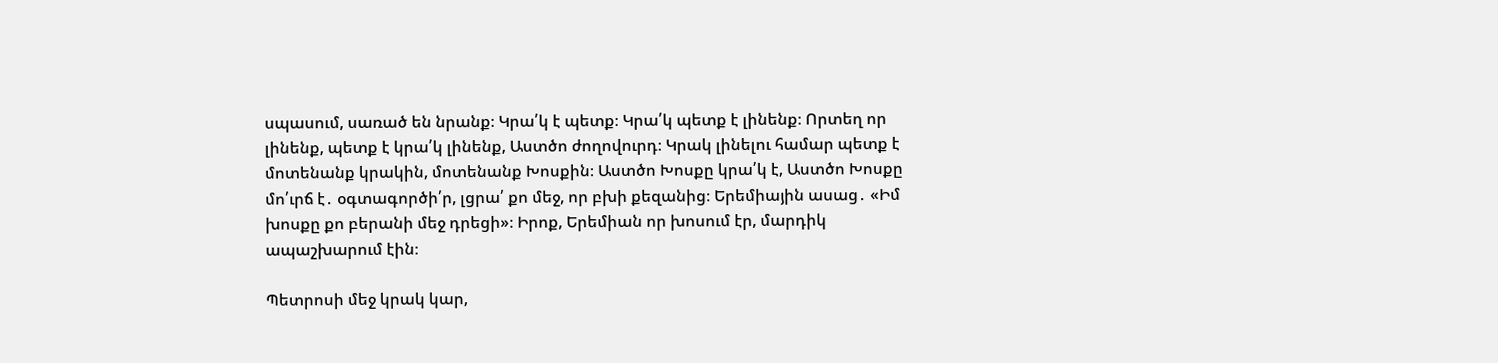սպասում, սառած են նրանք։ Կրա՛կ է պետք։ Կրա՛կ պետք է լինենք։ Որտեղ որ լինենք, պետք է կրա՛կ լինենք, Աստծո ժողովուրդ։ Կրակ լինելու համար պետք է մոտենանք կրակին, մոտենանք Խոսքին։ Աստծո Խոսքը կրա՛կ է, Աստծո Խոսքը մո՛ւրճ է․ օգտագործի՛ր, լցրա՛ քո մեջ, որ բխի քեզանից։ Երեմիային ասաց․ «Իմ խոսքը քո բերանի մեջ դրեցի»։ Իրոք, Երեմիան որ խոսում էր, մարդիկ ապաշխարում էին։

Պետրոսի մեջ կրակ կար,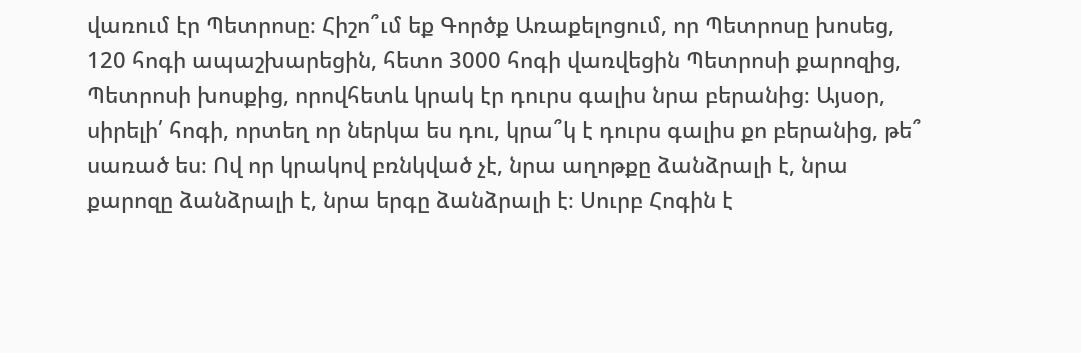վառում էր Պետրոսը։ Հիշո՞ւմ եք Գործք Առաքելոցում, որ Պետրոսը խոսեց, 120 հոգի ապաշխարեցին, հետո 3000 հոգի վառվեցին Պետրոսի քարոզից, Պետրոսի խոսքից, որովհետև կրակ էր դուրս գալիս նրա բերանից։ Այսօր, սիրելի՛ հոգի, որտեղ որ ներկա ես դու, կրա՞կ է դուրս գալիս քո բերանից, թե՞ սառած ես։ Ով որ կրակով բռնկված չէ, նրա աղոթքը ձանձրալի է, նրա քարոզը ձանձրալի է, նրա երգը ձանձրալի է։ Սուրբ Հոգին է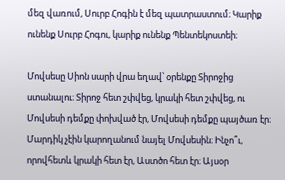մեզ վառում, Սուրբ Հոգին է մեզ պատրաստում։ Կարիք ունենք Սուրբ Հոգու, կարիք ունենք Պենտեկոստեի։

Մովսեսը Սիոն սարի վրա եղավ՝ օրենքը Տիրոջից ստանալու։ Տիրոջ հետ շփվեց, կրակի հետ շփվեց, ու Մովսեսի դեմքը փոխված էր, Մովսեսի դեմքը պայծառ էր։ Մարդիկ չէին կարողանում նայել Մովսեսին։ Ինչո՞ւ, որովհետև կրակի հետ էր, Աստծո հետ էր։ Այսօր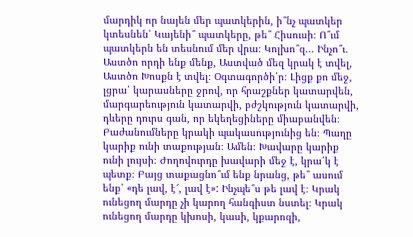մարդիկ որ նայեն մեր պատկերին, ի՞նչ պատկեր կտեսնեն՝ Կայենի՞ պատկերը, թե՞ Հիսուսի։ Ո՞ւմ պատկերն են տեսնում մեր վրա։ Կոլխո՞զ... Ինչո՞ւ․ Աստծո որդի ենք մենք, Աստված մեզ կրակ է տվել, Աստծո Խոսքն է տվել։ Օգտագործի՛ր։ Լիցք քո մեջ, լցրա՛ կարասները ջրով, որ հրաշքներ կատարվեն, մարգարեություն կատարվի, բժշկություն կատարվի, դևերը դուրս գան, որ եկեղեցիները միաբանվեն։ Բաժանումները կրակի պակասությունից են։ Պաղը կարիք ունի տաքության։ Ամեն։ Խավարը կարիք ունի լույսի։ Ժողովուրդը խավարի մեջ է, կրա՛կ է պետք։ Բայց տաքացնո՞ւմ ենք նրանց, թե՞ ասում ենք՝ «դե լավ, է՜, լավ է»: Ինչպե՞ս թե լավ է։ Կրակ ունեցող մարդը չի կարող հանգիստ նստել։ Կրակ ունեցող մարդը կխոսի, կասի, կքարոզի,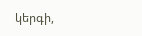կերգի,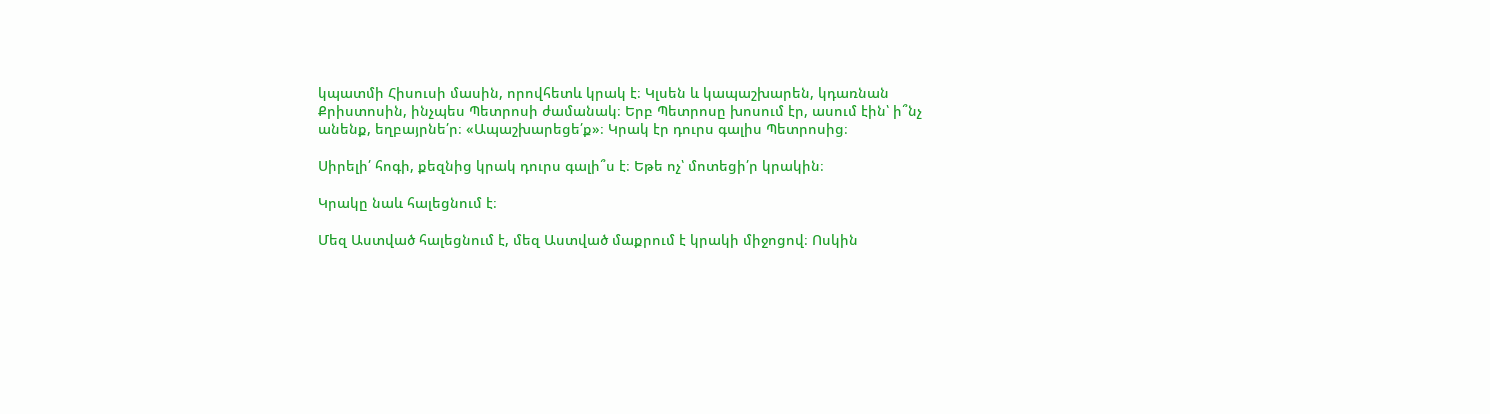կպատմի Հիսուսի մասին, որովհետև կրակ է։ Կլսեն և կապաշխարեն, կդառնան Քրիստոսին, ինչպես Պետրոսի ժամանակ։ Երբ Պետրոսը խոսում էր, ասում էին՝ ի՞նչ անենք, եղբայրնե՛ր։ «Ապաշխարեցե՛ք»։ Կրակ էր դուրս գալիս Պետրոսից։

Սիրելի՛ հոգի, քեզնից կրակ դուրս գալի՞ս է։ Եթե ոչ՝ մոտեցի՛ր կրակին։

Կրակը նաև հալեցնում է։

Մեզ Աստված հալեցնում է, մեզ Աստված մաքրում է կրակի միջոցով։ Ոսկին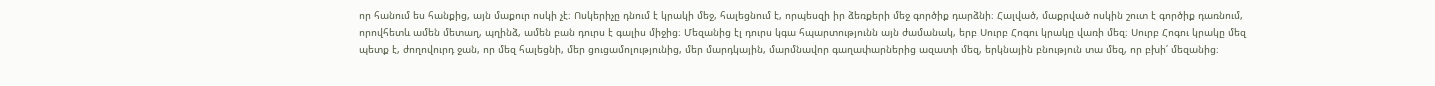որ հանում ես հանքից, այն մաքուր ոսկի չէ։ Ոսկերիչը դնում է կրակի մեջ, հալեցնում է, որպեսզի իր ձեռքերի մեջ գործիք դարձնի։ Հալված, մաքրված ոսկին շուտ է գործիք դառնում, որովհետև ամեն մետաղ, պղինձ, ամեն բան դուրս է գալիս միջից։ Մեզանից էլ դուրս կգա հպարտությունն այն ժամանակ, երբ Սուրբ Հոգու կրակը վառի մեզ։ Սուրբ Հոգու կրակը մեզ պետք է, ժողովուրդ ջան, որ մեզ հալեցնի, մեր ցուցամոլությունից, մեր մարդկային, մարմնավոր գաղափարներից ազատի մեզ, երկնային բնություն տա մեզ, որ բխի՛ մեզանից։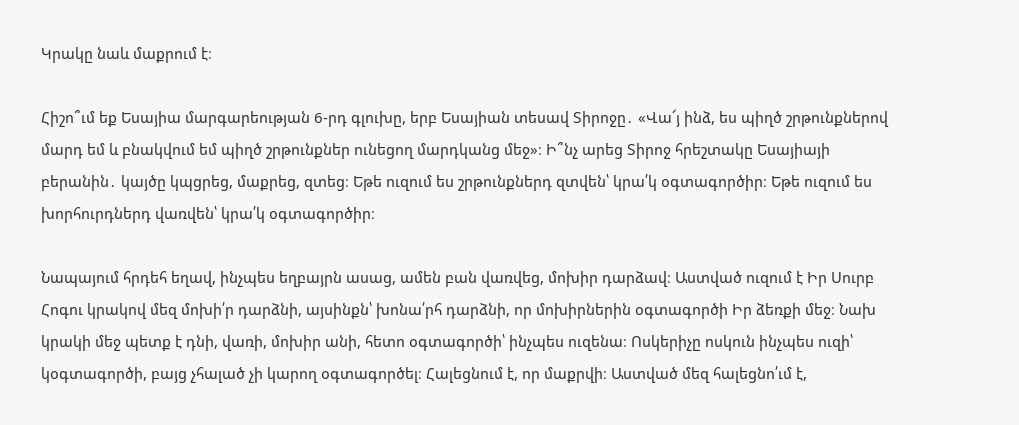Կրակը նաև մաքրում է։

Հիշո՞ւմ եք Եսայիա մարգարեության 6-րդ գլուխը, երբ Եսայիան տեսավ Տիրոջը․ «Վա՜յ ինձ, ես պիղծ շրթունքներով մարդ եմ և բնակվում եմ պիղծ շրթունքներ ունեցող մարդկանց մեջ»։ Ի՞նչ արեց Տիրոջ հրեշտակը Եսայիայի բերանին․ կայծը կպցրեց, մաքրեց, զտեց։ Եթե ուզում ես շրթունքներդ զտվեն՝ կրա՛կ օգտագործիր։ Եթե ուզում ես խորհուրդներդ վառվեն՝ կրա՛կ օգտագործիր։

Նապայում հրդեհ եղավ, ինչպես եղբայրն ասաց, ամեն բան վառվեց, մոխիր դարձավ։ Աստված ուզում է Իր Սուրբ Հոգու կրակով մեզ մոխի՛ր դարձնի, այսինքն՝ խոնա՛րհ դարձնի, որ մոխիրներին օգտագործի Իր ձեռքի մեջ։ Նախ կրակի մեջ պետք է դնի, վառի, մոխիր անի, հետո օգտագործի՝ ինչպես ուզենա։ Ոսկերիչը ոսկուն ինչպես ուզի՝ կօգտագործի, բայց չհալած չի կարող օգտագործել։ Հալեցնում է, որ մաքրվի։ Աստված մեզ հալեցնո՛ւմ է,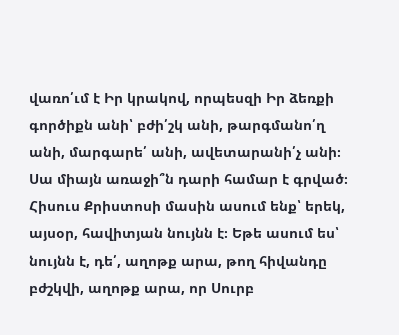վառո՛ւմ է Իր կրակով, որպեսզի Իր ձեռքի գործիքն անի՝ բժի՛շկ անի, թարգմանո՛ղ անի, մարգարե՛ անի, ավետարանի՛չ անի։ Սա միայն առաջի՞ն դարի համար է գրված։ Հիսուս Քրիստոսի մասին ասում ենք՝ երեկ, այսօր, հավիտյան նույնն է։ Եթե ասում ես՝ նույնն է, դե՛, աղոթք արա, թող հիվանդը բժշկվի, աղոթք արա, որ Սուրբ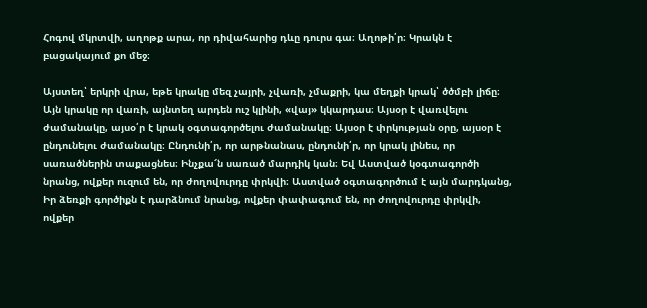Հոգով մկրտվի, աղոթք արա, որ դիվահարից դևը դուրս գա։ Աղոթի՛ր։ Կրակն է բացակայում քո մեջ։

Այստեղ՝ երկրի վրա, եթե կրակը մեզ չայրի, չվառի, չմաքրի, կա մեղքի կրակ՝ ծծմբի լիճը։ Այն կրակը որ վառի, այնտեղ արդեն ուշ կլինի, «վայ» կկարդաս։ Այսօր է վառվելու ժամանակը, այսօ՛ր է կրակ օգտագործելու ժամանակը։ Այսօր է փրկության օրը, այսօր է ընդունելու ժամանակը։ Ընդունի՛ր, որ արթնանաս, ընդունի՛ր, որ կրակ լինես, որ սառածներին տաքացնես։ Ինչքա՜ն սառած մարդիկ կան։ Եվ Աստված կօգտագործի նրանց, ովքեր ուզում են, որ ժողովուրդը փրկվի։ Աստված օգտագործում է այն մարդկանց, Իր ձեռքի գործիքն է դարձնում նրանց, ովքեր փափագում են, որ ժողովուրդը փրկվի, ովքեր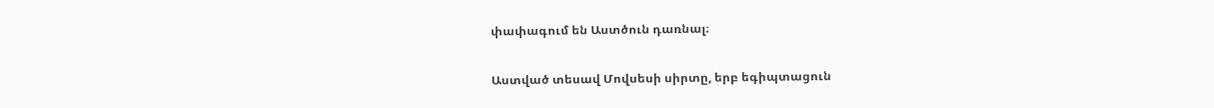փափագում են Աստծուն դառնալ։

Աստված տեսավ Մովսեսի սիրտը, երբ եգիպտացուն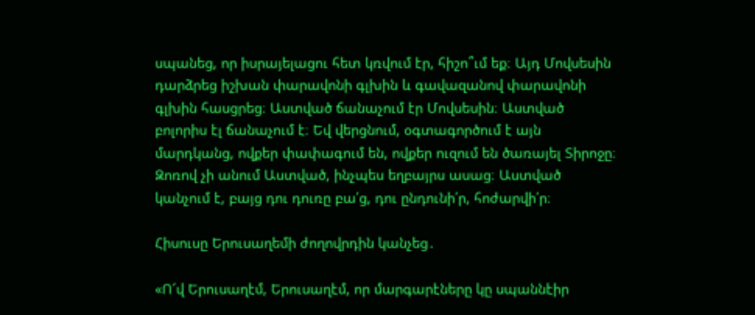սպանեց, որ իսրայելացու հետ կռվում էր, հիշո՞ւմ եք։ Այդ Մովսեսին դարձրեց իշխան փարավոնի գլխին և գավազանով փարավոնի գլխին հասցրեց։ Աստված ճանաչում էր Մովսեսին։ Աստված բոլորիս էլ ճանաչում է։ Եվ վերցնում, օգտագործում է այն մարդկանց, ովքեր փափագում են, ովքեր ուզում են ծառայել Տիրոջը։ Զոռով չի անում Աստված, ինչպես եղբայրս ասաց։ Աստված կանչում է, բայց դու դուռը բա՛ց, դու ընդունի՛ր, հոժարվի՛ր։

Հիսուսը Երուսաղեմի ժողովրդին կանչեց․

«Ո՜վ Երուսաղէմ, Երուսաղէմ, որ մարգարէները կը սպաննէիր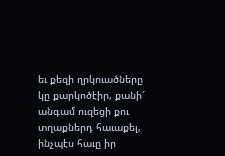եւ քեզի ղրկուածները կը քարկոծէիր, քանի՜ անգամ ուզեցի քու տղաքներդ հաւաքել, ինչպէս հաւը իր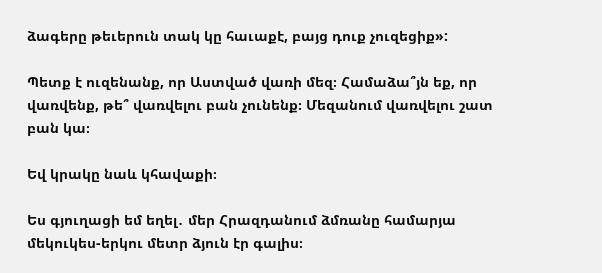ձագերը թեւերուն տակ կը հաւաքէ, բայց դուք չուզեցիք»:

Պետք է ուզենանք, որ Աստված վառի մեզ։ Համաձա՞յն եք, որ վառվենք, թե՞ վառվելու բան չունենք։ Մեզանում վառվելու շատ բան կա։

Եվ կրակը նաև կհավաքի։

Ես գյուղացի եմ եղել․ մեր Հրազդանում ձմռանը համարյա մեկուկես-երկու մետր ձյուն էր գալիս։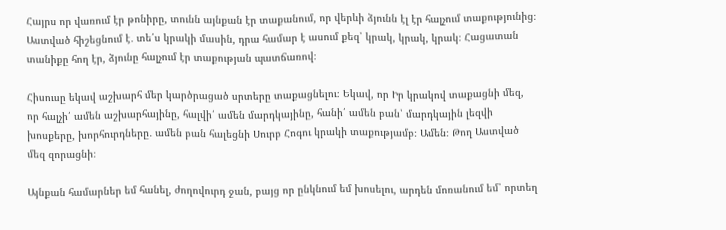Հայրս որ վառում էր թոնիրը, տունն այնքան էր տաքանում, որ վերևի ձյունն էլ էր հալչում տաքությունից։ Աստված հիշեցնում է․ տե՛ս կրակի մասին, դրա համար է ասում քեզ՝ կրակ, կրակ, կրակ։ Հացատան տանիքը հող էր, ձյունը հալչում էր տաքության պատճառով։

Հիսուսը եկավ աշխարհ մեր կարծրացած սրտերը տաքացնելու։ Եկավ, որ Իր կրակով տաքացնի մեզ, որ հալչի՛ ամեն աշխարհայինը, հալվի՛ ամեն մարդկայինը, հանի՛ ամեն բան՝ մարդկային լեզվի խոսքերը, խորհուրդները․ ամեն բան հալեցնի Սուրբ Հոգու կրակի տաքությամբ։ Ամեն։ Թող Աստված մեզ զորացնի։

Այնքան համարներ եմ հանել, ժողովուրդ ջան, բայց որ ընկնում եմ խոսելու, արդեն մոռանում եմ՝ որտեղ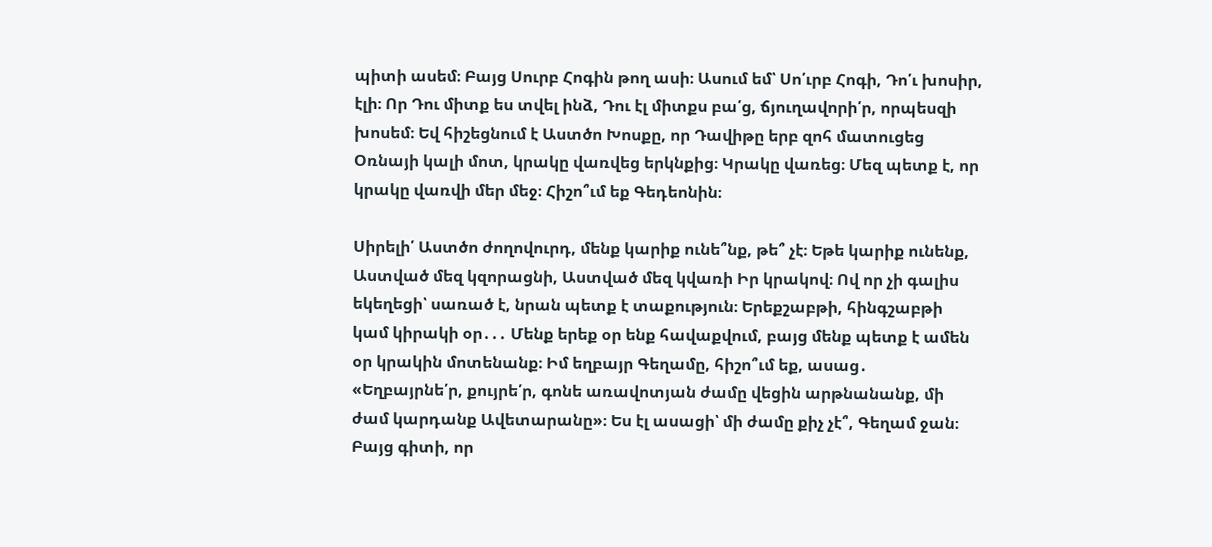պիտի ասեմ։ Բայց Սուրբ Հոգին թող ասի։ Ասում եմ՝ Սո՛ւրբ Հոգի, Դո՛ւ խոսիր, էլի։ Որ Դու միտք ես տվել ինձ, Դու էլ միտքս բա՛ց, ճյուղավորի՛ր, որպեսզի խոսեմ։ Եվ հիշեցնում է Աստծո Խոսքը, որ Դավիթը երբ զոհ մատուցեց Օռնայի կալի մոտ, կրակը վառվեց երկնքից։ Կրակը վառեց։ Մեզ պետք է, որ կրակը վառվի մեր մեջ։ Հիշո՞ւմ եք Գեդեոնին։

Սիրելի՛ Աստծո ժողովուրդ, մենք կարիք ունե՞նք, թե՞ չէ։ Եթե կարիք ունենք, Աստված մեզ կզորացնի, Աստված մեզ կվառի Իր կրակով։ Ով որ չի գալիս եկեղեցի՝ սառած է, նրան պետք է տաքություն։ Երեքշաբթի, հինգշաբթի կամ կիրակի օր․․․ Մենք երեք օր ենք հավաքվում, բայց մենք պետք է ամեն օր կրակին մոտենանք։ Իմ եղբայր Գեղամը, հիշո՞ւմ եք, ասաց․ «Եղբայրնե՛ր, քույրե՛ր, գոնե առավոտյան ժամը վեցին արթնանանք, մի ժամ կարդանք Ավետարանը»։ Ես էլ ասացի՝ մի ժամը քիչ չէ՞, Գեղամ ջան։ Բայց գիտի, որ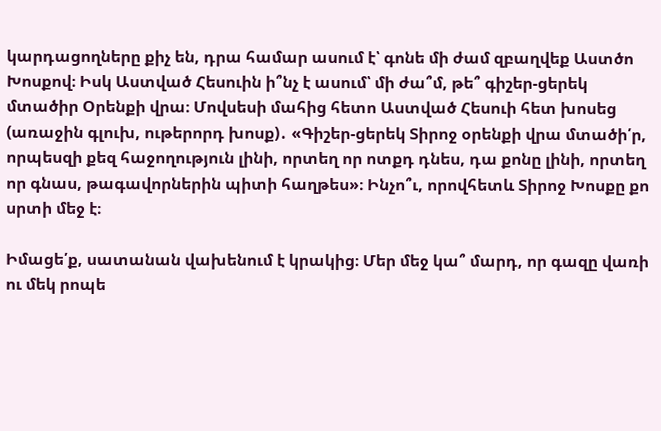կարդացողները քիչ են, դրա համար ասում է՝ գոնե մի ժամ զբաղվեք Աստծո Խոսքով։ Իսկ Աստված Հեսուին ի՞նչ է ասում՝ մի ժա՞մ, թե՞ գիշեր-ցերեկ մտածիր Օրենքի վրա։ Մովսեսի մահից հետո Աստված Հեսուի հետ խոսեց (առաջին գլուխ, ութերորդ խոսք)․ «Գիշեր-ցերեկ Տիրոջ օրենքի վրա մտածի՛ր, որպեսզի քեզ հաջողություն լինի, որտեղ որ ոտքդ դնես, դա քոնը լինի, որտեղ որ գնաս, թագավորներին պիտի հաղթես»։ Ինչո՞ւ, որովհետև Տիրոջ Խոսքը քո սրտի մեջ է։

Իմացե՛ք, սատանան վախենում է կրակից։ Մեր մեջ կա՞ մարդ, որ գազը վառի ու մեկ րոպե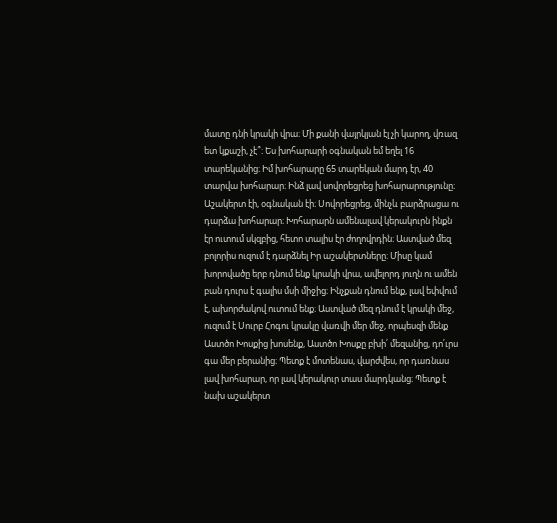մատը դնի կրակի վրա։ Մի քանի վայրկյան էլ չի կարող, վռազ ետ կքաշի, չէ՞։ Ես խոհարարի օգնական եմ եղել 16 տարեկանից։ Իմ խոհարարը 65 տարեկան մարդ էր, 40 տարվա խոհարար։ Ինձ լավ սովորեցրեց խոհարարությունը։ Աշակերտ էի, օգնական էի։ Սովորեցրեց, մինչև բարձրացա ու դարձա խոհարար։ Խոհարարն ամենալավ կերակուրն ինքն էր ուտում սկզբից, հետո տալիս էր ժողովրդին։ Աստված մեզ բոլորիս ուզում է դարձնել Իր աշակերտները։ Միսը կամ խորովածը երբ դնում ենք կրակի վրա, ավելորդ յուղն ու ամեն բան դուրս է գալիս մսի միջից։ Ինչքան դնում ենք, լավ եփվում է, ախորժակով ուտում ենք։ Աստված մեզ դնում է կրակի մեջ, ուզում է Սուրբ Հոգու կրակը վառվի մեր մեջ, որպեսզի մենք Աստծո Խոսքից խոսենք, Աստծո Խոսքը բխի՛ մեզանից, դո՛ւրս գա մեր բերանից։ Պետք է մոտենաս, վարժվես, որ դառնաս լավ խոհարար, որ լավ կերակուր տաս մարդկանց։ Պետք է նախ աշակերտ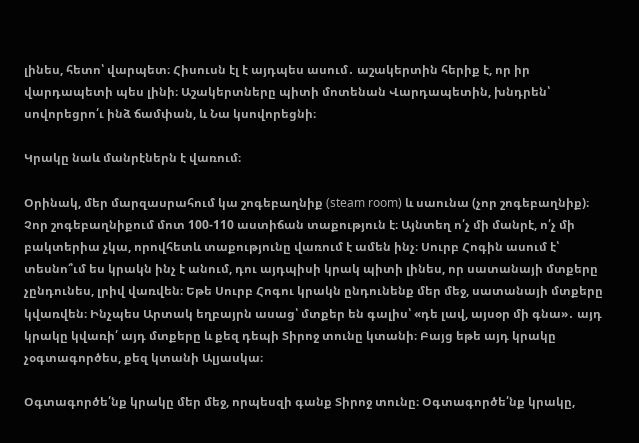լինես, հետո՝ վարպետ։ Հիսուսն էլ է այդպես ասում․ աշակերտին հերիք է, որ իր վարդապետի պես լինի։ Աշակերտները պիտի մոտենան Վարդապետին, խնդրեն՝ սովորեցրո՛ւ ինձ ճամփան, և Նա կսովորեցնի։

Կրակը նաև մանրէներն է վառում։

Օրինակ, մեր մարզասրահում կա շոգեբաղնիք (steam room) և սաունա (չոր շոգեբաղնիք)։ Չոր շոգեբաղնիքում մոտ 100-110 աստիճան տաքություն է։ Այնտեղ ո՛չ մի մանրէ, ո՛չ մի բակտերիա չկա, որովհետև տաքությունը վառում է ամեն ինչ։ Սուրբ Հոգին ասում է՝ տեսնո՞ւմ ես կրակն ինչ է անում, դու այդպիսի կրակ պիտի լինես, որ սատանայի մտքերը չընդունես, լրիվ վառվեն։ Եթե Սուրբ Հոգու կրակն ընդունենք մեր մեջ, սատանայի մտքերը կվառվեն։ Ինչպես Արտակ եղբայրն ասաց՝ մտքեր են գալիս՝ «դե լավ, այսօր մի գնա»․ այդ կրակը կվառի՛ այդ մտքերը և քեզ դեպի Տիրոջ տունը կտանի։ Բայց եթե այդ կրակը չօգտագործես, քեզ կտանի Ալյասկա։

Օգտագործե՛նք կրակը մեր մեջ, որպեսզի գանք Տիրոջ տունը։ Օգտագործե՛նք կրակը,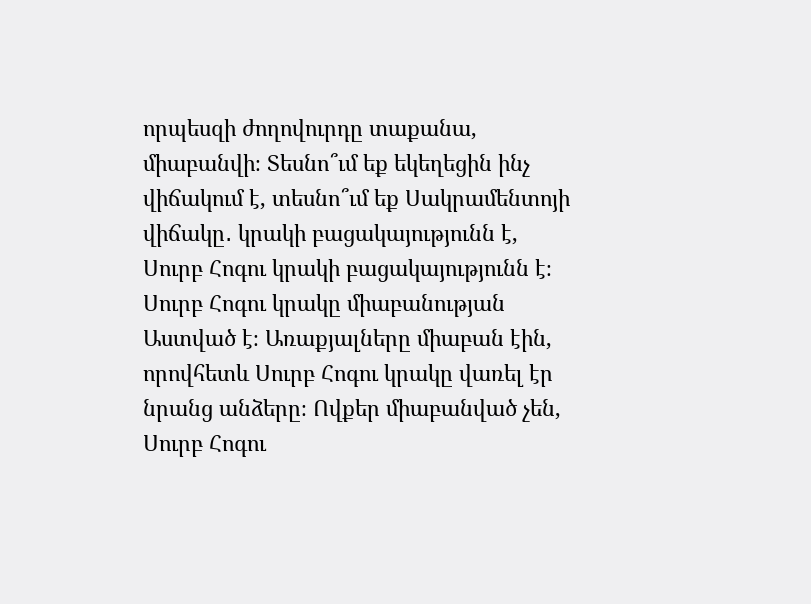որպեսզի ժողովուրդը տաքանա, միաբանվի։ Տեսնո՞ւմ եք եկեղեցին ինչ վիճակում է, տեսնո՞ւմ եք Սակրամենտոյի վիճակը․ կրակի բացակայությունն է, Սուրբ Հոգու կրակի բացակայությունն է։ Սուրբ Հոգու կրակը միաբանության Աստված է։ Առաքյալները միաբան էին, որովհետև Սուրբ Հոգու կրակը վառել էր նրանց անձերը։ Ովքեր միաբանված չեն, Սուրբ Հոգու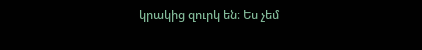կրակից զուրկ են։ Ես չեմ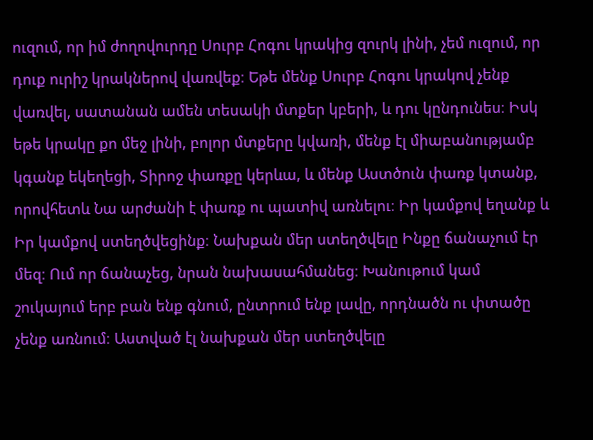ուզում, որ իմ ժողովուրդը Սուրբ Հոգու կրակից զուրկ լինի, չեմ ուզում, որ դուք ուրիշ կրակներով վառվեք։ Եթե մենք Սուրբ Հոգու կրակով չենք վառվել, սատանան ամեն տեսակի մտքեր կբերի, և դու կընդունես։ Իսկ եթե կրակը քո մեջ լինի, բոլոր մտքերը կվառի, մենք էլ միաբանությամբ կգանք եկեղեցի, Տիրոջ փառքը կերևա, և մենք Աստծուն փառք կտանք, որովհետև Նա արժանի է փառք ու պատիվ առնելու։ Իր կամքով եղանք և Իր կամքով ստեղծվեցինք։ Նախքան մեր ստեղծվելը Ինքը ճանաչում էր մեզ։ Ում որ ճանաչեց, նրան նախասահմանեց։ Խանութում կամ շուկայում երբ բան ենք գնում, ընտրում ենք լավը, որդնածն ու փտածը չենք առնում։ Աստված էլ նախքան մեր ստեղծվելը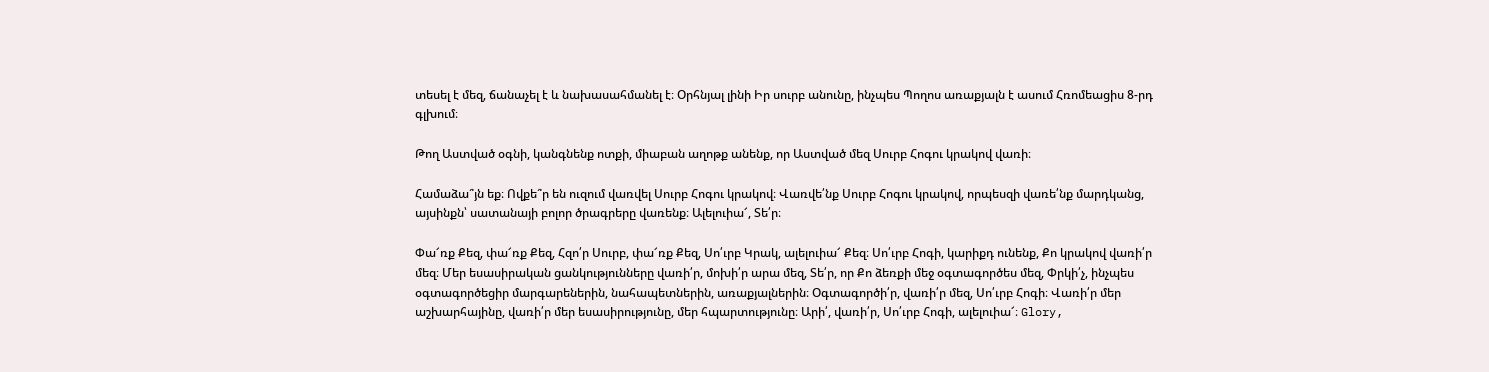տեսել է մեզ, ճանաչել է և նախասահմանել է։ Օրհնյալ լինի Իր սուրբ անունը, ինչպես Պողոս առաքյալն է ասում Հռոմեացիս 8-րդ գլխում։

Թող Աստված օգնի, կանգնենք ոտքի, միաբան աղոթք անենք, որ Աստված մեզ Սուրբ Հոգու կրակով վառի։

Համաձա՞յն եք։ Ովքե՞ր են ուզում վառվել Սուրբ Հոգու կրակով։ Վառվե՛նք Սուրբ Հոգու կրակով, որպեսզի վառե՛նք մարդկանց, այսինքն՝ սատանայի բոլոր ծրագրերը վառենք։ Ալելուիա՜, Տե՛ր։

Փա՜ռք Քեզ, փա՜ռք Քեզ, Հզո՛ր Սուրբ, փա՜ռք Քեզ, Սո՛ւրբ Կրակ, ալելուիա՜ Քեզ։ Սո՛ւրբ Հոգի, կարիքդ ունենք, Քո կրակով վառի՛ր մեզ։ Մեր եսասիրական ցանկությունները վառի՛ր, մոխի՛ր արա մեզ, Տե՛ր, որ Քո ձեռքի մեջ օգտագործես մեզ, Փրկի՛չ, ինչպես օգտագործեցիր մարգարեներին, նահապետներին, առաքյալներին։ Օգտագործի՛ր, վառի՛ր մեզ, Սո՛ւրբ Հոգի։ Վառի՛ր մեր աշխարհայինը, վառի՛ր մեր եսասիրությունը, մեր հպարտությունը։ Արի՛, վառի՛ր, Սո՛ւրբ Հոգի, ալելուիա՜։ Glory,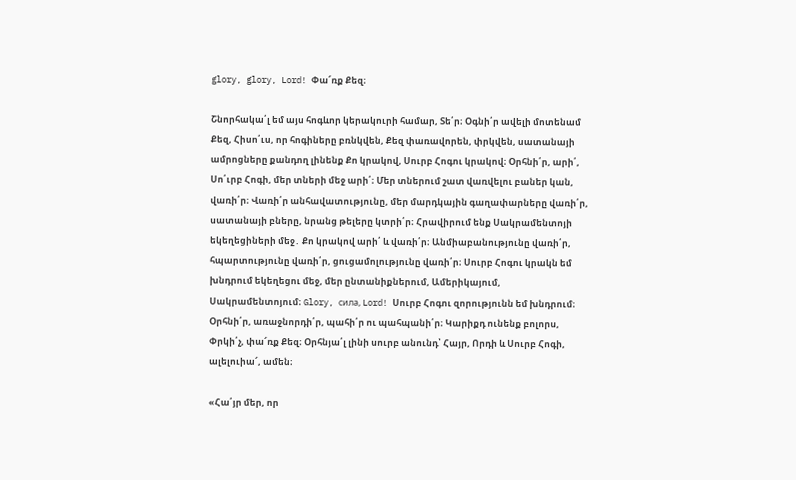glory, glory, Lord! Փա՜ռք Քեզ։

Շնորհակա՛լ եմ այս հոգևոր կերակուրի համար, Տե՛ր։ Օգնի՛ր ավելի մոտենամ Քեզ, Հիսո՛ւս, որ հոգիները բռնկվեն, Քեզ փառավորեն, փրկվեն, սատանայի ամրոցները քանդող լինենք Քո կրակով, Սուրբ Հոգու կրակով։ Օրհնի՛ր, արի՛, Սո՛ւրբ Հոգի, մեր տների մեջ արի՛։ Մեր տներում շատ վառվելու բաներ կան, վառի՛ր։ Վառի՛ր անհավատությունը, մեր մարդկային գաղափարները վառի՛ր, սատանայի բները, նրանց թելերը կտրի՛ր։ Հրավիրում ենք Սակրամենտոյի եկեղեցիների մեջ․ Քո կրակով արի՛ և վառի՛ր։ Անմիաբանությունը վառի՛ր, հպարտությունը վառի՛ր, ցուցամոլությունը վառի՛ր։ Սուրբ Հոգու կրակն եմ խնդրում եկեղեցու մեջ, մեր ընտանիքներում, Ամերիկայում, Սակրամենտոյում։ Glory, сила, Lord! Սուրբ Հոգու զորությունն եմ խնդրում։ Օրհնի՛ր, առաջնորդի՛ր, պահի՛ր ու պահպանի՛ր։ Կարիքդ ունենք բոլորս, Փրկի՛չ, փա՜ռք Քեզ։ Օրհնյա՛լ լինի սուրբ անունդ՝ Հայր, Որդի և Սուրբ Հոգի, ալելուիա՜, ամեն։

«Հա՛յր մեր, որ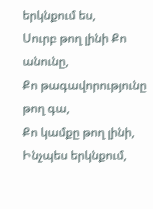երկնքում ես,
Սուրբ թող լինի Քո անունը,
Քո թագավորությունը թող գա,
Քո կամքը թող լինի,
Ինչպես երկնքում,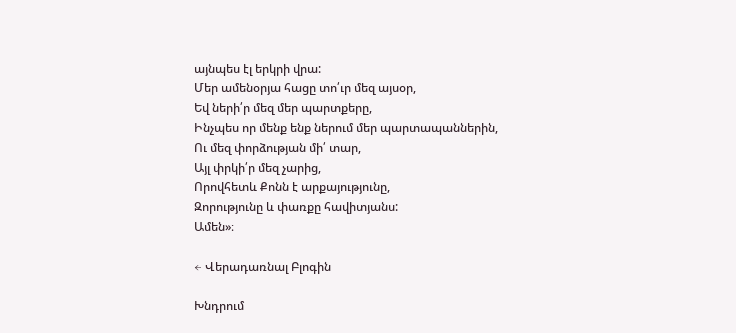այնպես էլ երկրի վրա:
Մեր ամենօրյա հացը տո՛ւր մեզ այսօր,
Եվ ների՛ր մեզ մեր պարտքերը,
Ինչպես որ մենք ենք ներում մեր պարտապաններին,
Ու մեզ փորձության մի՛ տար,
Այլ փրկի՛ր մեզ չարից,
Որովհետև Քոնն է արքայությունը,
Զորությունը և փառքը հավիտյանս:
Ամեն»։

← Վերադառնալ Բլոգին

Խնդրում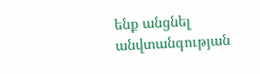ենք անցնել անվտանգության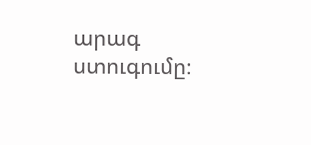արագ ստուգումը։